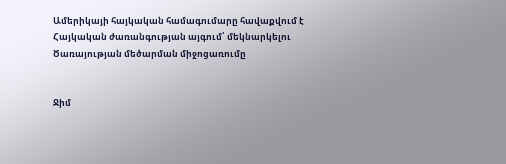Ամերիկայի հայկական համագումարը հավաքվում է Հայկական ժառանգության այգում՝ մեկնարկելու Ծառայության մեծարման միջոցառումը


Ջիմ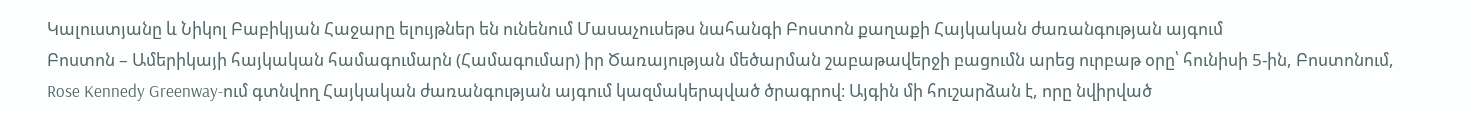Կալուստյանը և Նիկոլ Բաբիկյան Հաջարը ելույթներ են ունենում Մասաչուսեթս նահանգի Բոստոն քաղաքի Հայկական ժառանգության այգում
Բոստոն – Ամերիկայի հայկական համագումարն (Համագումար) իր Ծառայության մեծարման շաբաթավերջի բացումն արեց ուրբաթ օրը՝ հունիսի 5-ին, Բոստոնում, Rose Kennedy Greenway-ում գտնվող Հայկական ժառանգության այգում կազմակերպված ծրագրով։ Այգին մի հուշարձան է, որը նվիրված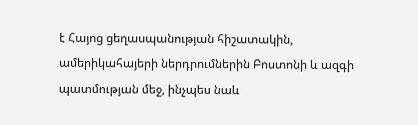է Հայոց ցեղասպանության հիշատակին, ամերիկահայերի ներդրումներին Բոստոնի և ազգի պատմության մեջ, ինչպես նաև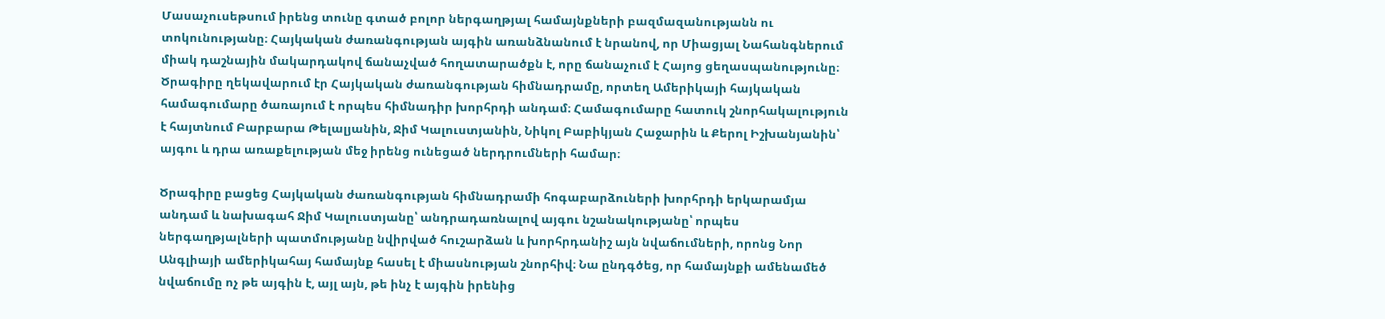Մասաչուսեթսում իրենց տունը գտած բոլոր ներգաղթյալ համայնքների բազմազանությանն ու տոկունությանը։ Հայկական ժառանգության այգին առանձնանում է նրանով, որ Միացյալ Նահանգներում միակ դաշնային մակարդակով ճանաչված հողատարածքն է, որը ճանաչում է Հայոց ցեղասպանությունը։
Ծրագիրը ղեկավարում էր Հայկական ժառանգության հիմնադրամը, որտեղ Ամերիկայի հայկական համագումարը ծառայում է որպես հիմնադիր խորհրդի անդամ։ Համագումարը հատուկ շնորհակալություն է հայտնում Բարբարա Թելալյանին, Ջիմ Կալուստյանին, Նիկոլ Բաբիկյան Հաջարին և Քերոլ Իշխանյանին՝ այգու և դրա առաքելության մեջ իրենց ունեցած ներդրումների համար։

Ծրագիրը բացեց Հայկական ժառանգության հիմնադրամի հոգաբարձուների խորհրդի երկարամյա անդամ և նախագահ Ջիմ Կալուստյանը՝ անդրադառնալով այգու նշանակությանը՝ որպես ներգաղթյալների պատմությանը նվիրված հուշարձան և խորհրդանիշ այն նվաճումների, որոնց Նոր Անգլիայի ամերիկահայ համայնք հասել է միասնության շնորհիվ։ Նա ընդգծեց, որ համայնքի ամենամեծ նվաճումը ոչ թե այգին է, այլ այն, թե ինչ է այգին իրենից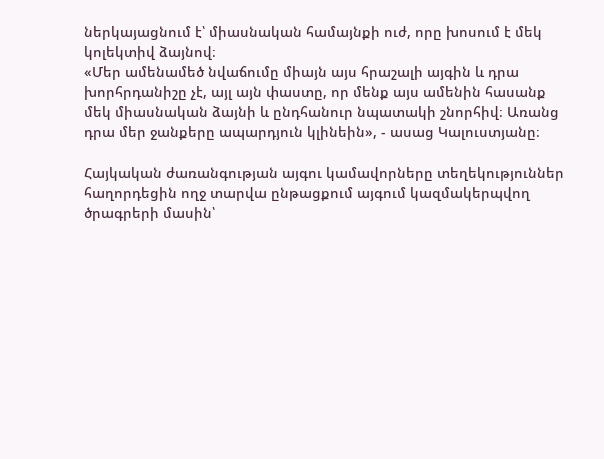ներկայացնում է՝ միասնական համայնքի ուժ, որը խոսում է մեկ կոլեկտիվ ձայնով։
«Մեր ամենամեծ նվաճումը միայն այս հրաշալի այգին և դրա խորհրդանիշը չէ, այլ այն փաստը, որ մենք այս ամենին հասանք մեկ միասնական ձայնի և ընդհանուր նպատակի շնորհիվ։ Առանց դրա մեր ջանքերը ապարդյուն կլինեին», - ասաց Կալուստյանը։

Հայկական ժառանգության այգու կամավորները տեղեկություններ հաղորդեցին ողջ տարվա ընթացքում այգում կազմակերպվող ծրագրերի մասին՝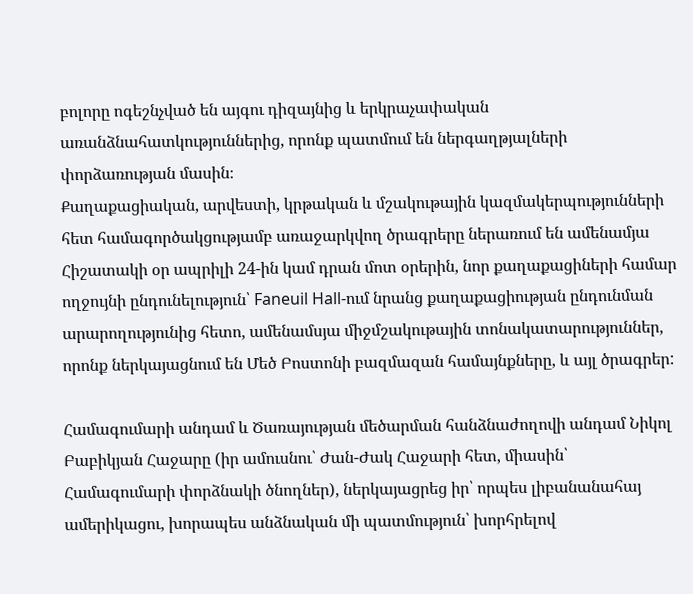բոլորը ոգեշնչված են այգու դիզայնից և երկրաչափական առանձնահատկություններից, որոնք պատմում են ներգաղթյալների փորձառության մասին։
Քաղաքացիական, արվեստի, կրթական և մշակութային կազմակերպությունների հետ համագործակցությամբ առաջարկվող ծրագրերը ներառում են ամենամյա Հիշատակի օր ապրիլի 24-ին կամ դրան մոտ օրերին, նոր քաղաքացիների համար ողջույնի ընդունելություն՝ Faneuil Hall-ում նրանց քաղաքացիության ընդունման արարողությունից հետո, ամենամսյա միջմշակութային տոնակատարություններ, որոնք ներկայացնում են Մեծ Բոստոնի բազմազան համայնքները, և այլ ծրագրեր:

Համագումարի անդամ և Ծառայության մեծարման հանձնաժողովի անդամ Նիկոլ Բաբիկյան Հաջարը (իր ամուսնու՝ Ժան-Ժակ Հաջարի հետ, միասին՝ Համագումարի փորձնակի ծնողներ), ներկայացրեց իր՝ որպես լիբանանահայ ամերիկացու, խորապես անձնական մի պատմություն՝ խորհրելով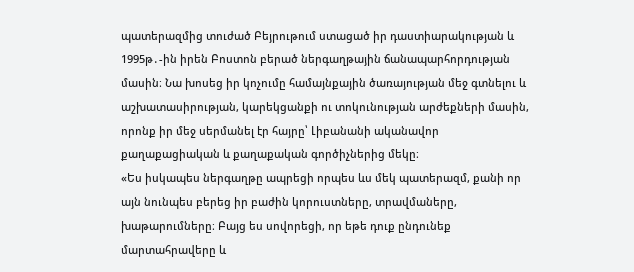պատերազմից տուժած Բեյրութում ստացած իր դաստիարակության և 1995թ․-ին իրեն Բոստոն բերած ներգաղթային ճանապարհորդության մասին։ Նա խոսեց իր կոչումը համայնքային ծառայության մեջ գտնելու և աշխատասիրության, կարեկցանքի ու տոկունության արժեքների մասին, որոնք իր մեջ սերմանել էր հայրը՝ Լիբանանի ականավոր քաղաքացիական և քաղաքական գործիչներից մեկը։
«Ես իսկապես ներգաղթը ապրեցի որպես ևս մեկ պատերազմ, քանի որ այն նունպես բերեց իր բաժին կորուստները, տրավմաները, խաթարումները։ Բայց ես սովորեցի, որ եթե դուք ընդունեք մարտահրավերը և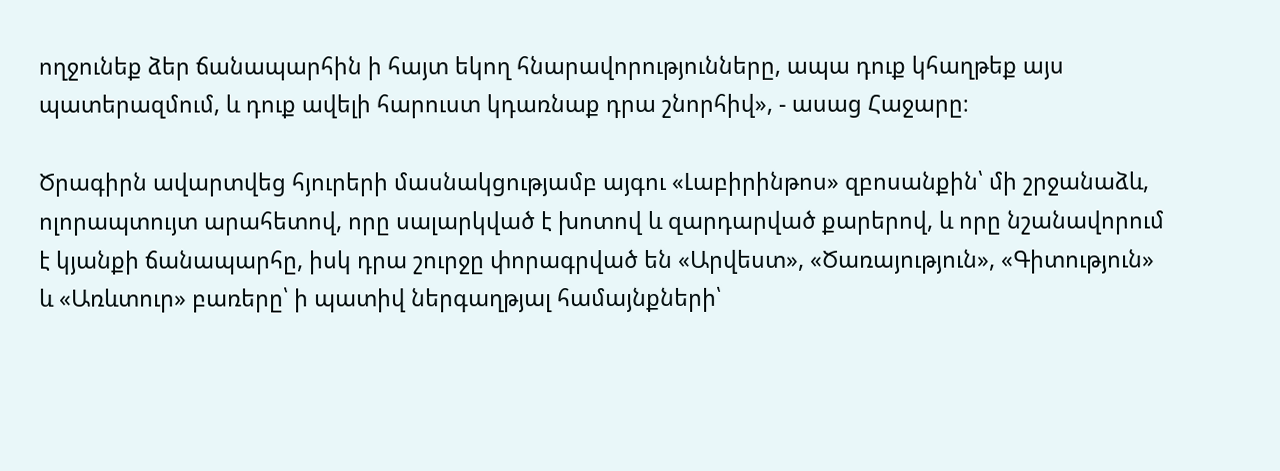ողջունեք ձեր ճանապարհին ի հայտ եկող հնարավորությունները, ապա դուք կհաղթեք այս պատերազմում, և դուք ավելի հարուստ կդառնաք դրա շնորհիվ», - ասաց Հաջարը։

Ծրագիրն ավարտվեց հյուրերի մասնակցությամբ այգու «Լաբիրինթոս» զբոսանքին՝ մի շրջանաձև, ոլորապտույտ արահետով, որը սալարկված է խոտով և զարդարված քարերով, և որը նշանավորում է կյանքի ճանապարհը, իսկ դրա շուրջը փորագրված են «Արվեստ», «Ծառայություն», «Գիտություն» և «Առևտուր» բառերը՝ ի պատիվ ներգաղթյալ համայնքների՝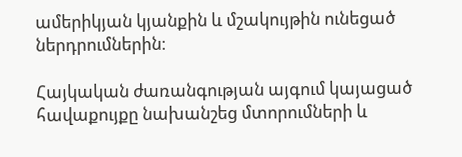ամերիկյան կյանքին և մշակույթին ունեցած ներդրումներին։

Հայկական ժառանգության այգում կայացած հավաքույքը նախանշեց մտորումների և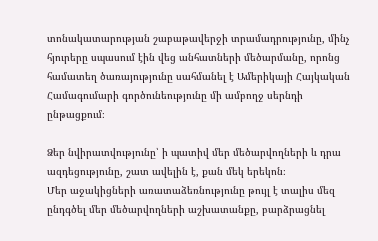տոնակատարության շաբաթավերջի տրամադրությունը, մինչ հյուրերը սպասում էին վեց անհատների մեծարմանը, որոնց համատեղ ծառայությունը սահմանել է Ամերիկայի Հայկական Համագումարի գործունեությունը մի ամբողջ սերնդի ընթացքում։

Ձեր նվիրատվությունը՝ ի պատիվ մեր մեծարվողների և դրա ազդեցությունը, շատ ավելին է, քան մեկ երեկոն։
Մեր աջակիցների առատաձեռնությունը թույլ է տալիս մեզ ընդգծել մեր մեծարվողների աշխատանքը, բարձրացնել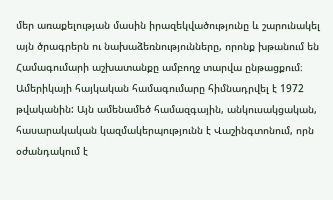մեր առաքելության մասին իրազեկվածությունը և շարունակել այն ծրագրերն ու նախաձեռնությունները, որոնք խթանում են Համագումարի աշխատանքը ամբողջ տարվա ընթացքում։
Ամերիկայի հայկական համագումարը հիմնադրվել է 1972 թվականին: Այն ամենամեծ համազգային, անկուսակցական, հասարակական կազմակերպությունն է Վաշինգտոնում, որն օժանդակում է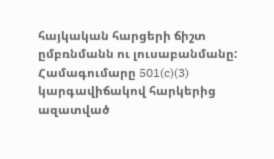հայկական հարցերի ճիշտ ըմբռնմանն ու լուսաբանմանը: Համագումարը 501(c)(3) կարգավիճակով հարկերից ազատված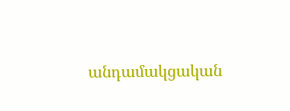անդամակցական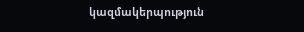կազմակերպություն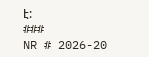է:
###
NR # 2026-20